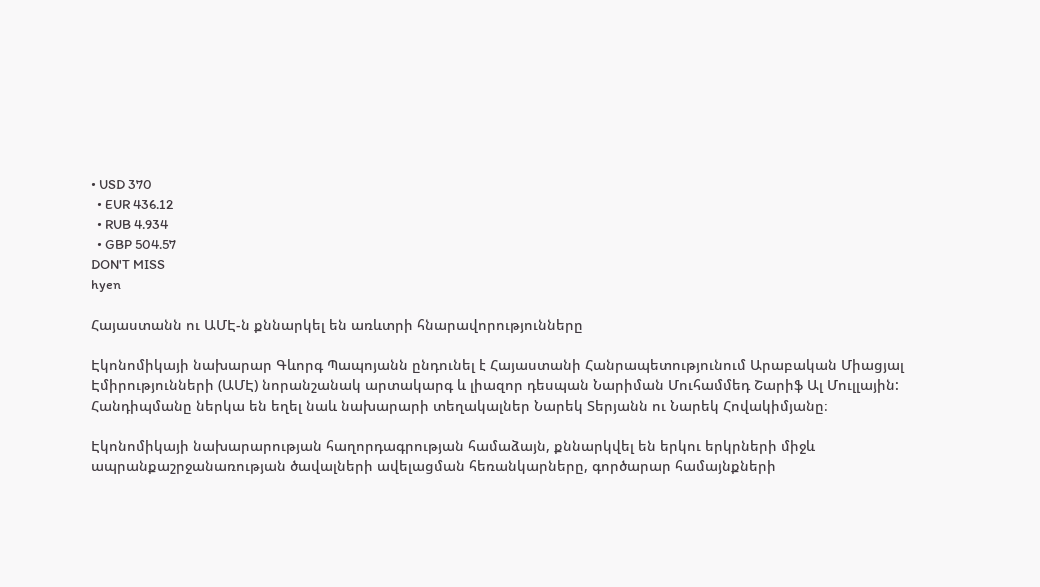• USD 370
  • EUR 436.12
  • RUB 4.934
  • GBP 504.57
DON'T MISS
hyen

Հայաստանն ու ԱՄԷ-ն քննարկել են առևտրի հնարավորությունները

Էկոնոմիկայի նախարար Գևորգ Պապոյանն ընդունել է Հայաստանի Հանրապետությունում Արաբական Միացյալ Էմիրությունների (ԱՄԷ) նորանշանակ արտակարգ և լիազոր դեսպան Նարիման Մուհամմեդ Շարիֆ Ալ Մուլլային: Հանդիպմանը ներկա են եղել նաև նախարարի տեղակալներ Նարեկ Տերյանն ու Նարեկ Հովակիմյանը։

Էկոնոմիկայի նախարարության հաղորդագրության համաձայն, քննարկվել են երկու երկրների միջև ապրանքաշրջանառության ծավալների ավելացման հեռանկարները, գործարար համայնքների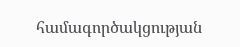համագործակցության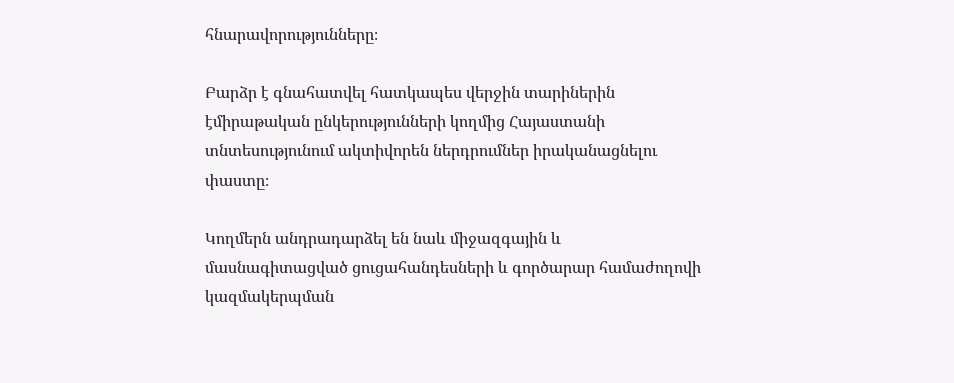հնարավորությունները։

Բարձր է գնահատվել հատկապես վերջին տարիներին էմիրաթական ընկերությունների կողմից Հայաստանի տնտեսությունում ակտիվորեն ներդրումներ իրականացնելու փաստը։

Կողմերն անդրադարձել են նաև միջազգային և մասնագիտացված ցուցահանդեսների և գործարար համաժողովի կազմակերպման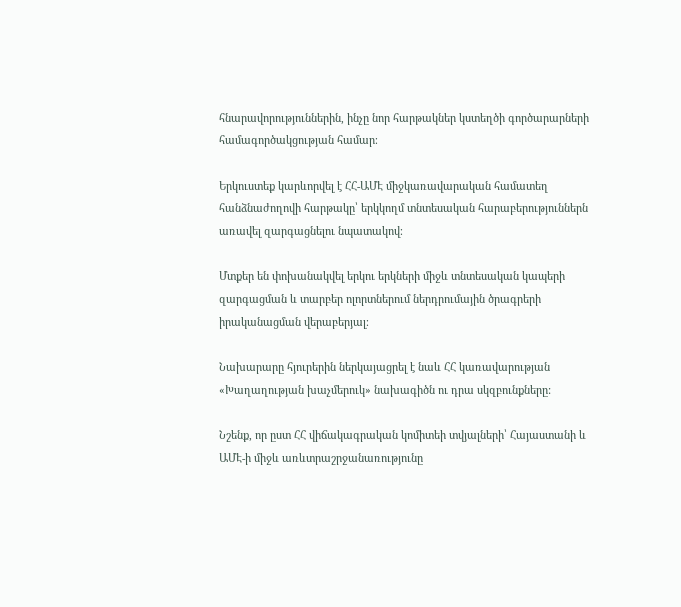հնարավորություններին, ինչը նոր հարթակներ կստեղծի գործարարների համագործակցության համար։

Երկուստեք կարևորվել է ՀՀ-ԱՄԷ միջկառավարական համատեղ հանձնաժողովի հարթակը՝ երկկողմ տնտեսական հարաբերություններն առավել զարգացնելու նպատակով։

Մտքեր են փոխանակվել երկու երկների միջև տնտեսական կապերի զարգացման և տարբեր ոլորտներում ներդրումային ծրագրերի իրականացման վերաբերյալ։

Նախարարը հյուրերին ներկայացրել է նաև ՀՀ կառավարության «Խաղաղության խաչմերուկ» նախագիծն ու դրա սկզբունքները:

Նշենք, որ ըստ ՀՀ վիճակագրական կոմիտեի տվյալների՝ Հայաստանի և ԱՄԷ-ի միջև առևտրաշրջանառությունը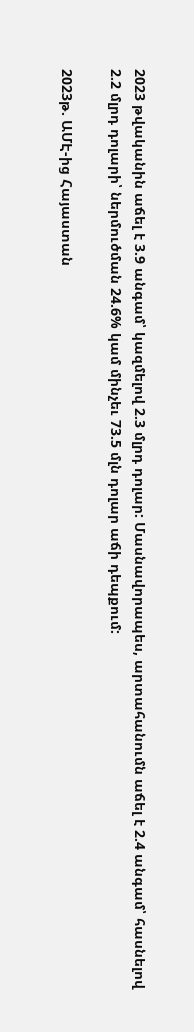2023 թվականին աճել է 3.9 անգամ՝ կազմելով 2.3 մլրդ դոլար: Մասնավորապես, արտահանումն աճել է 2.4 անգամ՝ հասնելով 2.2 մլրդ դոլարի՝ ներմուծման 24.6% կամ մինչեւ 73.5 մլն դոլար աճի դեպքում:

2023թ. ԱՄԷ-ից Հայաստան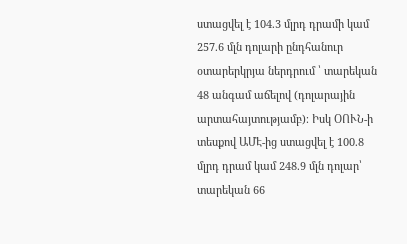ստացվել է 104.3 մլրդ դրամի կամ 257.6 մլն դոլարի ընդհանուր օտարերկրյա ներդրում ՝ տարեկան 48 անգամ աճելով (դոլարային արտահայտությամբ)։ Իսկ ՕՈՒՆ-ի տեսքով ԱՄԷ-ից ստացվել է 100.8 մլրդ դրամ կամ 248.9 մլն դոլար՝ տարեկան 66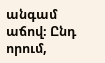անգամ աճով։ Ընդ որում,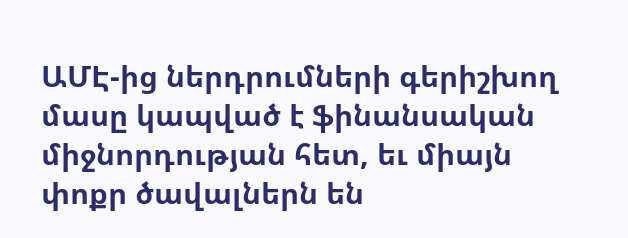ԱՄԷ-ից ներդրումների գերիշխող մասը կապված է ֆինանսական միջնորդության հետ, եւ միայն փոքր ծավալներն են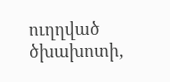ուղղված ծխախոտի,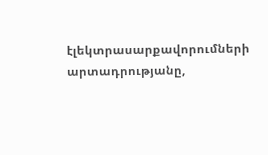էլեկտրասարքավորումների արտադրությանը,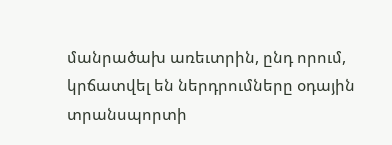մանրածախ առեւտրին, ընդ որում, կրճատվել են ներդրումները օդային տրանսպորտի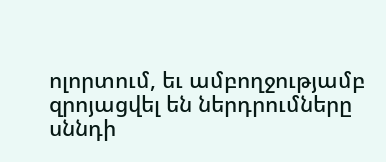ոլորտում, եւ ամբողջությամբ զրոյացվել են ներդրումները սննդի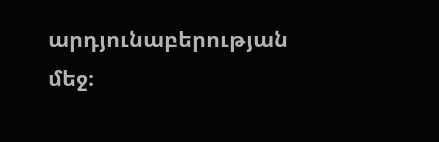արդյունաբերության մեջ։